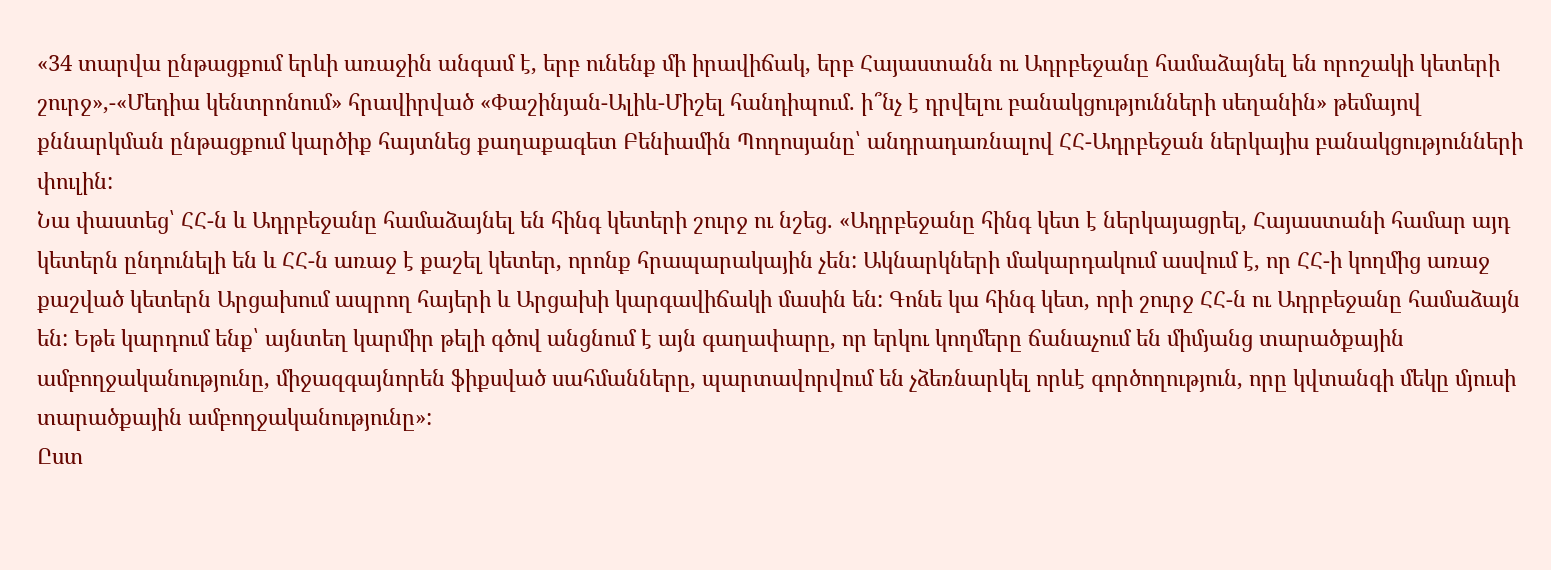«34 տարվա ընթացքում երևի առաջին անգամ է, երբ ունենք մի իրավիճակ, երբ Հայաստանն ու Ադրբեջանը համաձայնել են որոշակի կետերի շուրջ»,-«Մեդիա կենտրոնում» հրավիրված «Փաշինյան-Ալիև-Միշել հանդիպում. ի՞նչ է դրվելու բանակցությունների սեղանին» թեմայով քննարկման ընթացքում կարծիք հայտնեց քաղաքագետ Բենիամին Պողոսյանը՝ անդրադառնալով ՀՀ-Ադրբեջան ներկայիս բանակցությունների փուլին:
Նա փաստեց՝ ՀՀ-ն և Ադրբեջանը համաձայնել են հինգ կետերի շուրջ ու նշեց. «Ադրբեջանը հինգ կետ է ներկայացրել, Հայաստանի համար այդ կետերն ընդունելի են և ՀՀ-ն առաջ է քաշել կետեր, որոնք հրապարակային չեն: Ակնարկների մակարդակում ասվում է, որ ՀՀ-ի կողմից առաջ քաշված կետերն Արցախում ապրող հայերի և Արցախի կարգավիճակի մասին են: Գոնե կա հինգ կետ, որի շուրջ ՀՀ-ն ու Ադրբեջանը համաձայն են: Եթե կարդում ենք՝ այնտեղ կարմիր թելի գծով անցնում է այն գաղափարը, որ երկու կողմերը ճանաչում են միմյանց տարածքային ամբողջականությունը, միջազգայնորեն ֆիքսված սահմանները, պարտավորվում են չձեռնարկել որևէ գործողություն, որը կվտանգի մեկը մյուսի տարածքային ամբողջականությունը»:
Ըստ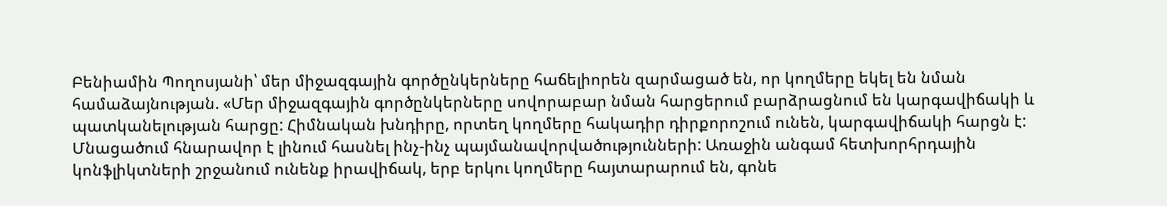Բենիամին Պողոսյանի՝ մեր միջազգային գործընկերները հաճելիորեն զարմացած են, որ կողմերը եկել են նման համաձայնության. «Մեր միջազգային գործընկերները սովորաբար նման հարցերում բարձրացնում են կարգավիճակի և պատկանելության հարցը: Հիմնական խնդիրը, որտեղ կողմերը հակադիր դիրքորոշում ունեն, կարգավիճակի հարցն է: Մնացածում հնարավոր է լինում հասնել ինչ-ինչ պայմանավորվածությունների: Առաջին անգամ հետխորհրդային կոնֆլիկտների շրջանում ունենք իրավիճակ, երբ երկու կողմերը հայտարարում են, գոնե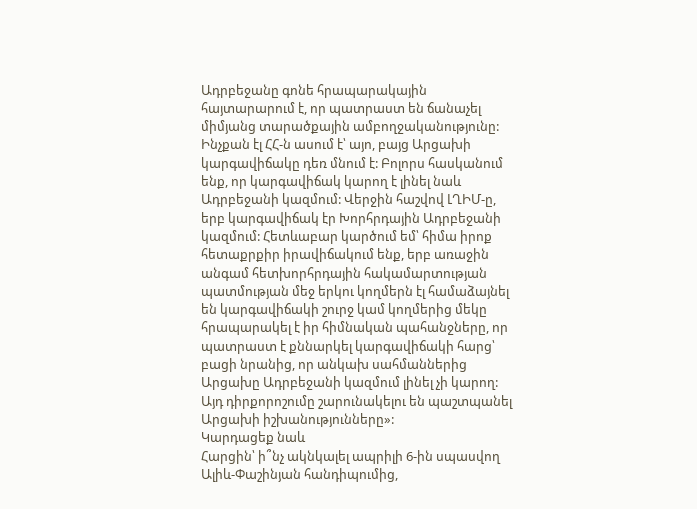Ադրբեջանը գոնե հրապարակային հայտարարում է, որ պատրաստ են ճանաչել միմյանց տարածքային ամբողջականությունը: Ինչքան էլ ՀՀ-ն ասում է՝ այո, բայց Արցախի կարգավիճակը դեռ մնում է: Բոլորս հասկանում ենք, որ կարգավիճակ կարող է լինել նաև Ադրբեջանի կազմում: Վերջին հաշվով ԼՂԻՄ-ը, երբ կարգավիճակ էր Խորհրդային Ադրբեջանի կազմում: Հետևաբար կարծում եմ՝ հիմա իրոք հետաքրքիր իրավիճակում ենք, երբ առաջին անգամ հետխորհրդային հակամարտության պատմության մեջ երկու կողմերն էլ համաձայնել են կարգավիճակի շուրջ կամ կողմերից մեկը հրապարակել է իր հիմնական պահանջները, որ պատրաստ է քննարկել կարգավիճակի հարց՝ բացի նրանից, որ անկախ սահմաններից Արցախը Ադրբեջանի կազմում լինել չի կարող: Այդ դիրքորոշումը շարունակելու են պաշտպանել Արցախի իշխանությունները»:
Կարդացեք նաև
Հարցին՝ ի՞նչ ակնկալել ապրիլի 6-ին սպասվող Ալիև-Փաշինյան հանդիպումից,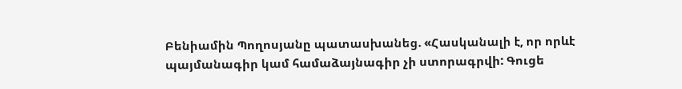Բենիամին Պողոսյանը պատասխանեց. «Հասկանալի է, որ որևէ պայմանագիր կամ համաձայնագիր չի ստորագրվի: Գուցե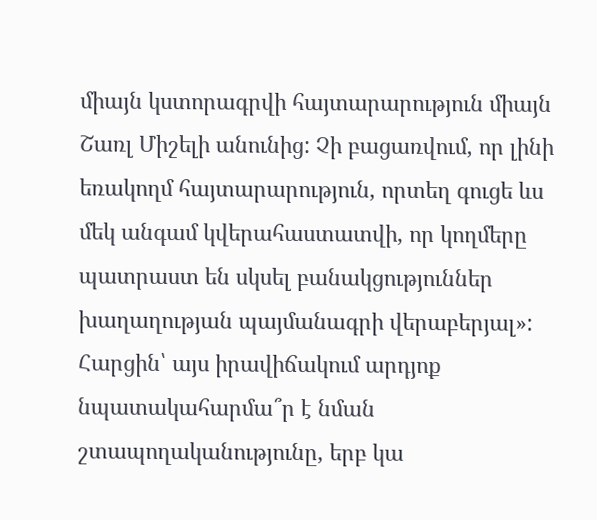միայն կստորագրվի հայտարարություն միայն Շառլ Միշելի անունից: Չի բացառվում, որ լինի եռակողմ հայտարարություն, որտեղ գուցե ևս մեկ անգամ կվերահաստատվի, որ կողմերը պատրաստ են սկսել բանակցություններ խաղաղության պայմանագրի վերաբերյալ»:
Հարցին՝ այս իրավիճակում արդյոք նպատակահարմա՞ր է նման շտապողականությունը, երբ կա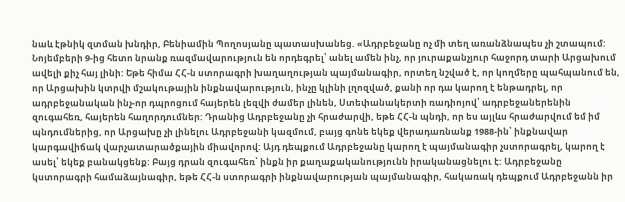նաև էթնիկ զտման խնդիր, Բենիամին Պողոսյանը պատասխանեց. «Ադրբեջանը ոչ մի տեղ առանձնապես չի շտապում: Նոյեմբերի 9-ից հետո նրանք ռազմավարություն են որդեգրել՝ անել ամեն ինչ, որ յուրաքանչյուր հաջորդ տարի Արցախում ավելի քիչ հայ լինի: Եթե հիմա ՀՀ-ն ստորագրի խաղաղության պայմանագիր, որտեղ նշված է, որ կողմերը պահպանում են, որ Արցախին կտրվի մշակութային ինքնավարություն, ինչը կլինի լղոզված, քանի որ դա կարող է ենթադրել, որ ադրբեջանական ինչ-որ դպրոցում հայերեն լեզվի ժամեր լինեն, Ստեփանակերտի ռադիոյով՝ ադրբեջաներենին զուգահեռ, հայերեն հաղորդումներ: Դրանից Ադրբեջանը չի հրաժարվի, եթե ՀՀ-ն պնդի, որ ես այլևս հրաժարվում եմ իմ պնդումներից, որ Արցախը չի լինելու Ադրբեջանի կազմում, բայց գոնե եկեք վերադառնանք 1988-ին՝ ինքնավար կարգավիճակ վարչատարածքային միավորով: Այդ դեպքում Ադրբեջանը կարող է պայմանագիր չստորագրել, կարող է ասել՝ եկեք բանակցենք: Բայց դրան զուգահեռ՝ ինքն իր քաղաքականությունն իրականացնելու է: Ադրբեջանը կստորագրի համաձայնագիր, եթե ՀՀ-ն ստորագրի ինքնավարության պայմանագիր, հակառակ դեպքում Ադրբեջանն իր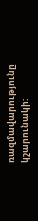ռազմավարությունը կշարունակի: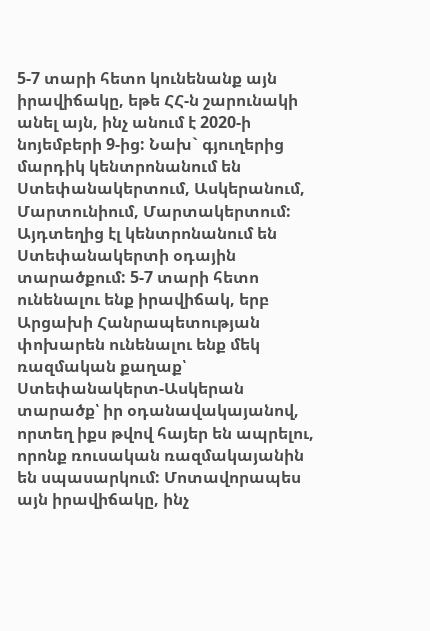5-7 տարի հետո կունենանք այն իրավիճակը, եթե ՀՀ-ն շարունակի անել այն, ինչ անում է 2020-ի նոյեմբերի 9-ից: Նախ` գյուղերից մարդիկ կենտրոնանում են Ստեփանակերտում, Ասկերանում, Մարտունիում, Մարտակերտում: Այդտեղից էլ կենտրոնանում են Ստեփանակերտի օդային տարածքում: 5-7 տարի հետո ունենալու ենք իրավիճակ, երբ Արցախի Հանրապետության փոխարեն ունենալու ենք մեկ ռազմական քաղաք՝ Ստեփանակերտ-Ասկերան տարածք՝ իր օդանավակայանով, որտեղ իքս թվով հայեր են ապրելու, որոնք ռուսական ռազմակայանին են սպասարկում: Մոտավորապես այն իրավիճակը, ինչ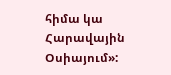հիմա կա Հարավային Օսիայում»: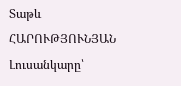Տաթև ՀԱՐՈՒԹՅՈՒՆՅԱՆ
Լուսանկարը՝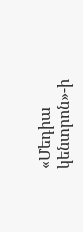«Մեդիա կենտրոն»-ի